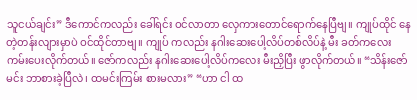သူငယ်ချင်း” ဒီကောင်ကလည်း ခေါ်ရင်း ဝင်လာတာ လှေကားတောင်ရောက်နေပြီဗျ။ ကျုပ်ထိုင် နေတဲ့တန်းလျားမှာပဲ ဝင်ထိုင်တာဗျ။ ကျုပ် ကလည်း နဂါးဆေးပေါ့လိပ်တစ်လိပ်နဲ့ မီး ခတ်ကလေး ကမ်းပေးလိုက်တယ်။ ဇော်ကလည်း နဂါးဆေးပေါ့လိပ်ကလေး မီးညှိပြီး ဖွာလိုက်တယ်။ “သိန်းဇော် မင်း ဘာစားခဲ့ပြီလဲ၊ ထမင်းကြမ်း စားမလား” “ဟာ ငါ ထ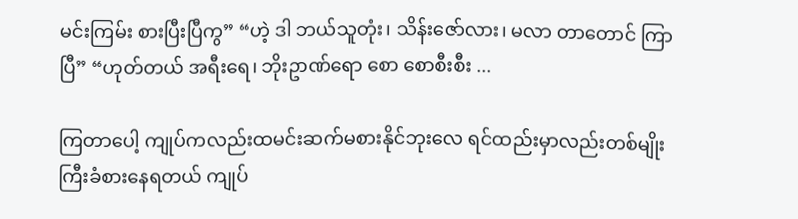မင်းကြမ်း စားပြီးပြီကွ” “ဟဲ့ ဒါ ဘယ်သူတုံး၊ သိန်းဇော်လား၊ မလာ တာတောင် ကြာပြီ” “ဟုတ်တယ် အရီးရေ၊ ဘိုးဥာဏ်ရော စော စောစီးစီး ...

ကြတာပေါ့ ကျုပ်ကလည်းထမင်းဆက်မစားနိုင်ဘုးလေ ရင်ထည်းမှာလည်းတစ်မျိုးကြီးခံစားနေရတယ် ကျုပ်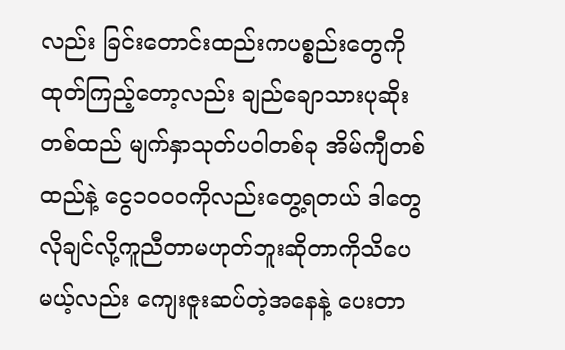လည်း ခြင်းတောင်းထည်းကပစ္စည်းတွေကိုထုတ်ကြည့်တော့လည်း ချည်ချောသားပုဆိုးတစ်ထည် မျက်နှာသုတ်ပဝါတစ်ခု အိမ်ကျီတစ်ထည်နဲ့ ငွေ၁၀၀၀ကိုလည်းတွေ့ရတယ် ဒါတွေလိုချင်လို့ကူညီတာမဟုတ်ဘူးဆိုတာကိုသိပေမယ့်လည်း ကျေးဇူးဆပ်တဲ့အနေနဲ့ ပေးတာ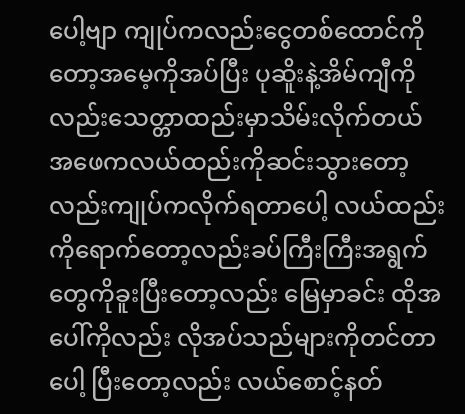ပေါ့ဗျာ ကျုပ်ကလည်းငွေတစ်ထောင်ကိုတော့အမေ့ကိုအပ်ပြီး ပုဆိူးနဲ့အိမ်ကျီကိုလည်းသေတ္တာထည်းမှာသိမ်းလိုက်တယ် အဖေကလယ်ထည်းကိုဆင်းသွားတော့လည်းကျုပ်ကလိုက်ရတာပေါ့ လယ်ထည်းကိုရောက်တော့လည်းခပ်ကြီးကြီးအရွက်တွေကိုခူးပြီးတော့လည်း မြေမှာခင်း ထိုအပေါ်ကိုလည်း လိုအပ်သည်များကိုတင်တာပေါ့ ပြီးတော့လည်း လယ်စောင့်နတ်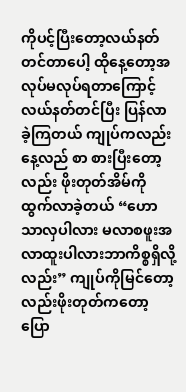ကိုပင့်ပြီးတော့လယ်နတ်တင်တာပေါ့ ထိုနေ့တော့အလုပ်မလုပ်ရတာကြောင့်လယ်နတ်တင်ပြီး ပြန်လာခဲ့ကြတယ် ကျုပ်ကလည်းနေ့လည် စာ စားပြီးတော့လည်း ဖိုးတုတ်အိမ်ကိုထွက်လာခဲ့တယ် “ဟောသာလှပါလား မလာစဖူးအလာထူးပါလားဘာကိစ္စရှိလို့လည်း” ကျုပ်ကိုမြင်တော့လည်းဖိုးတုတ်ကတော့ ပြော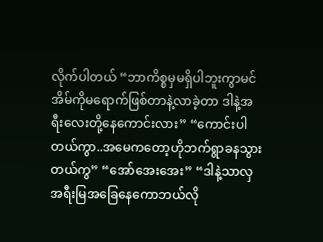လိုက်ပါတယ် “ဘာကိစ္စမှမရှိပါဘူးကွာမင်အိမ်ကိုမရောက်ဖြစ်တာနဲ့လာခဲ့တာ ဒါနဲ့အရီးလေးတို့နေကောင်းလား” “ကောင်းပါတယ်ကွာ..အမေကတော့ဟိုဘက်ရွာခနသွားတယ်ကွ” “အော်အေးအေး” “ဒါနဲ့သာလှအရီးမြအခြေနေကောဘယ်လို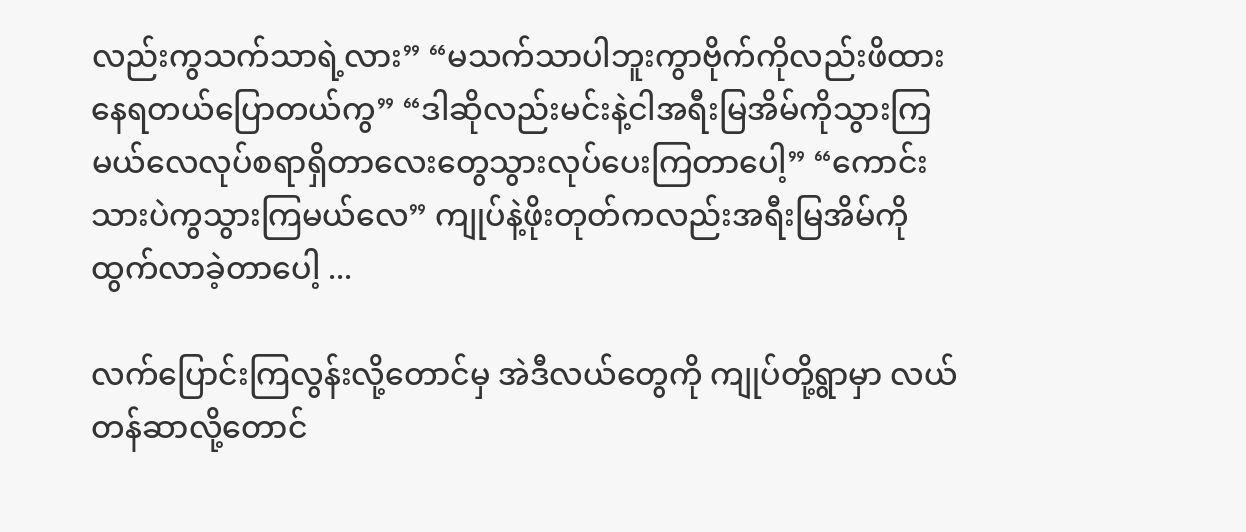လည်းကွသက်သာရဲ့လား” “မသက်သာပါဘူးကွာဗိုက်ကိုလည်းဖိထားနေရတယ်ပြောတယ်ကွ” “ဒါဆိုလည်းမင်းနဲ့ငါအရီးမြအိမ်ကိုသွားကြမယ်လေလုပ်စရာရှိတာလေးတွေသွားလုပ်ပေးကြတာပေါ့” “ကောင်းသားပဲကွသွားကြမယ်လေ” ကျုပ်နဲ့ဖိုးတုတ်ကလည်းအရီးမြအိမ်ကိုထွက်လာခဲ့တာပေါ့ ...

လက်ပြောင်းကြလွန်းလို့တောင်မှ အဲဒီလယ်တွေကို ကျုပ်တို့ရွာမှာ လယ်တန်ဆာလို့တောင်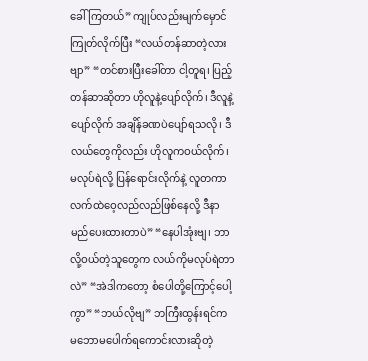ခေါ်ကြတယ်” ကျုပ်လည်းမျက်မှောင်ကြုတ်လိုက်ပြီး “လယ်တန်ဆာတဲ့လားဗျာ” “တင်စားပြီးခေါ်တာ ငါ့တူရ၊ ပြည့်တန်ဆာဆိုတာ ဟိုလူနဲ့ပျော်လိုက်၊ ဒီလူနဲ့ပျော်လိုက် အချိန်ခဏပဲပျော်ရသလို၊ ဒီလယ်တွေကိုလည်း ဟိုလူကဝယ်လိုက်၊ မလုပ်ရဲလို့ ပြန်ရောင်းလိုက်နဲ့ လူတကာလက်ထဲဝေ့လည်လည်ဖြစ်နေလို့ ဒီနာမည်ပေးထားတာပဲ” “နေပါအုံးဗျ၊ ဘာလို့ဝယ်တဲ့သူတွေက လယ်ကိုမလုပ်ရဲတာလဲ” “အဲဒါကတော့ စံပေါတို့ကြောင့်ပေါ့ကွာ” “ဘယ်လိုဗျ” ဘကြီးထွန်းရင်က မဘောမပေါက်ရကောင်းလားဆိုတဲ့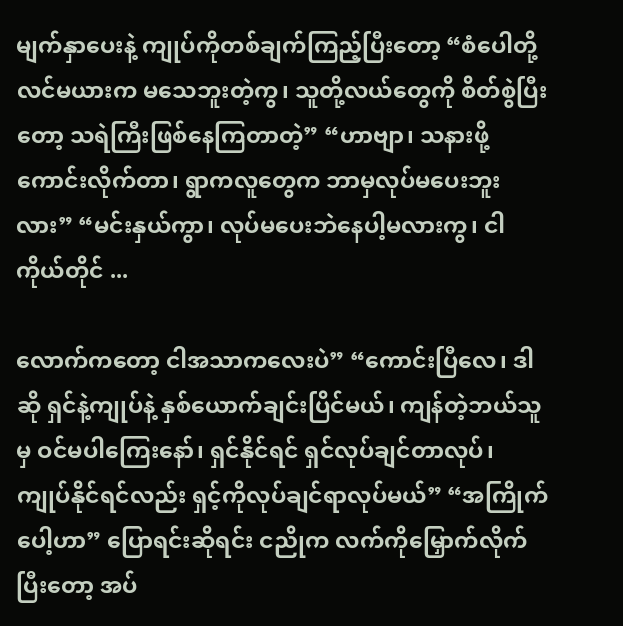မျက်နှာပေးနဲ့ ကျုပ်ကိုတစ်ချက်ကြည့်ပြီးတော့ “စံပေါတို့လင်မယားက မသေဘူးတဲ့ကွ၊ သူတို့လယ်တွေကို စိတ်စွဲပြီးတော့ သရဲကြီးဖြစ်နေကြတာတဲ့” “ဟာဗျာ၊ သနားဖို့ကောင်းလိုက်တာ၊ ရွာကလူတွေက ဘာမှလုပ်မပေးဘူးလား” “မင်းနှယ်ကွာ၊ လုပ်မပေးဘဲနေပါ့မလားကွ၊ ငါကိုယ်တိုင် ...

လောက်ကတော့ ငါအသာကလေးပဲ” “ကောင်းပြီလေ၊ ဒါဆို ရှင်နဲ့ကျုပ်နဲ့ နှစ်ယောက်ချင်းပြိင်မယ်၊ ကျန်တဲ့ဘယ်သူမှ ဝင်မပါကြေးနော်၊ ရှင်နိုင်ရင် ရှင်လုပ်ချင်တာလုပ်၊ ကျုပ်နိုင်ရင်လည်း ရှင့်ကိုလုပ်ချင်ရာလုပ်မယ်” “အကြိုက်ပေါ့ဟာ” ပြောရင်းဆိုရင်း ငညိုက လက်ကိုမြှောက်လိုက်ပြီးတော့ အပ်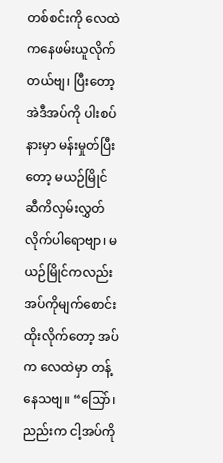တစ်စင်းကို လေထဲကနေဖမ်းယူလိုက်တယ်ဗျ၊ ပြီးတော့ အဲဒီအပ်ကို ပါးစပ်နားမှာ မန်းမှုတ်ပြီးတော့ မယဉ်မြိုင် ဆီကိလှမ်းလွှတ်လိုက်ပါရောဗျာ၊ မယဉ်မြိုင်ကလည်း အပ်ကိုမျက်စောင်းထိုးလိုက်တော့ အပ်က လေထဲမှာ တန့်နေသဗျ။ “သြော်၊ ညည်းက ငါ့အပ်ကို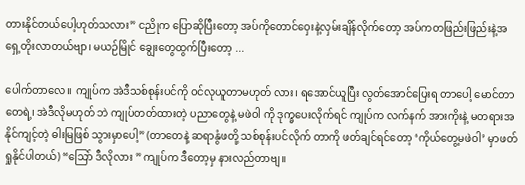တားနိုင်တယ်ပေါ့ဟုတ်သလား” ငညိုက ပြောဆိုပြီးတော့ အပ်ကိုတောင်ဝှေးနဲ့လှမ်းချိန်လိုက်တော့ အပ်ကတဖြည်းဖြည်းနဲ့အရှေ့တိုးလာတယ်ဗျာ၊ မယဉ်မြိုင် ချွေးတွေထွက်ပြီးတော့ ...

ပေါက်တာလေ။ ကျုပ်က အဲဒီသစ်စုန်းပင်ကို ဝင်လုယူတာမဟုတ် လား၊ ရအောင်ယူပြီး လွတ်အောင်ပြေးရ တာပေါ့ မောင်တာတေရဲ့၊ အဲဒီလိုမဟုတ် ဘဲ ကျုပ်တတ်ထားတဲ့ ပညာတွေနဲ့ မဖဲဝါ ကို ဒုက္ခပေးလိုက်ရင် ကျုပ်က လက်နက် အားကိုးနဲ့ မတရားအနိုင်ကျင့်တဲ့ ဓါးမြဖြစ် သွားမှာပေါ့” (တာတေနဲ့ ဆရာနွံဖတို့ သစ်စုန်းပင်လိုက် တာကို ဖတ်ချင်ရင်တော့ ‘ကိုယ်တွေ့မဖဲဝါ’ မှာဖတ်ရှုနိုင်ပါတယ်) “သြော် ဒီလိုလား ” ကျုပ်က ဒီတော့မှ နားလည်တာဗျ။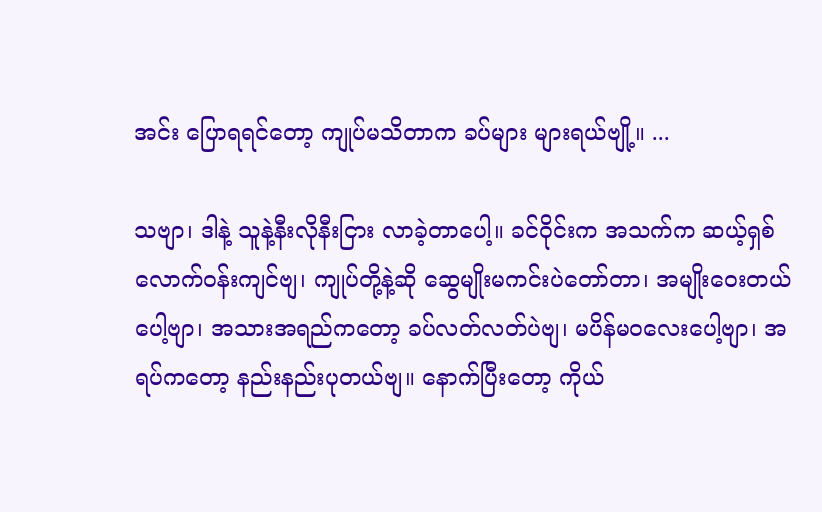အင်း ပြောရရင်တော့ ကျုပ်မသိတာက ခပ်များ များရယ်ဗျို့။ ...

သဗျာ၊ ဒါနဲ့ သူနဲ့နီးလိုနီးငြား လာခဲ့တာပေါ့။ ခင်ဝိုင်းက အသက်က ဆယ့်ရှစ်လောက်ဝန်းကျင်ဗျ၊ ကျုပ်တို့နဲ့ဆို ဆွေမျိုးမကင်းပဲတော်တာ၊ အမျိုးဝေးတယ်ပေါ့ဗျာ၊ အသားအရည်ကတော့ ခပ်လတ်လတ်ပဲဗျ၊ မပိန်မ၀လေးပေါ့ဗျာ၊ အရပ်ကတော့ နည်းနည်းပုတယ်ဗျ။ နောက်ပြီးတော့ ကိုယ်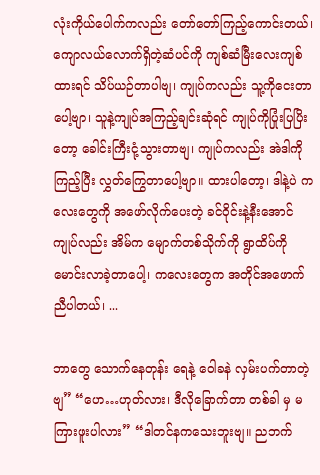လုံးကိုယ်ပေါက်ကလည်း တော်တော်ကြည့်ကောင်းတယ်၊ ကျောလယ်လောက်ရှိတဲ့ဆံပင်ကို ကျစ်ဆံမြီးလေးကျစ်ထားရင် သိပ်ယဉ်တာပါဗျ၊ ကျုပ်ကလည်း သူ့ကိုငေးတာပေါ့ဗျာ၊ သူနဲ့ကျုပ်အကြည့်ချင်းဆုံရင် ကျုပ်ကိုပြုံးပြပြိးတော့ ခေါင်းကြီးငုံ့သွားတာဗျ၊ ကျုပ်ကလည်း အဲဒါကိုကြည့်ပြီး လွှတ်ကြွေတာပေါ့ဗျာ။ ထားပါတော့၊ ဒါနဲ့ပဲ ကလေးတွေကို အဖော်လိုက်ပေးတဲ့ ခင်ဝိုင်းနဲ့နီးအောင် ကျုပ်လည်း အိမ်က မျောက်တစ်သိုက်ကို ရွာထိပ်ကိုမောင်းလာခဲ့တာပေါ့၊ ကလေးတွေက အတိုင်အဖောက်ညီပါတယ်၊ ...

ဘာတွေ သောက်နေတုန်း ရေနဲ့ ဝေါခနဲ လှမ်းပက်တာတဲ့ဗျ” “ဟေ…ဟုတ်လား၊ ဒီလိုခြောက်တာ တစ်ခါ မှ မကြားဖူးပါလား” “ဒါတင်နကသေးဘူးဗျ။ ညဘက်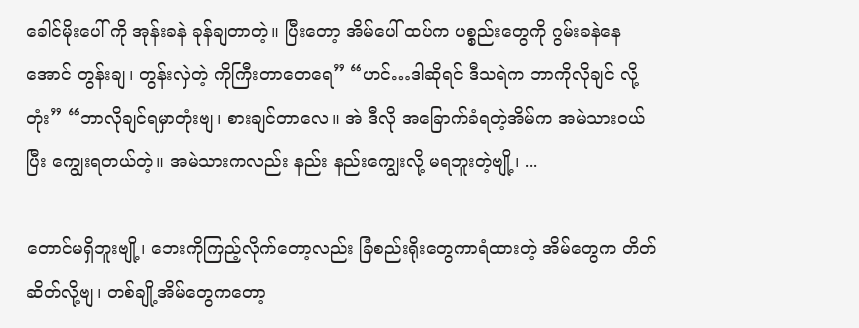ခေါင်မိုးပေါ် ကို အုန်းခနဲ ခုန်ချတာတဲ့။ ပြီးတော့ အိမ်ပေါ် ထပ်က ပစ္စည်းတွေကို ဂွမ်းခနဲနေအောင် တွန်းချ၊ တွန်းလှဲတဲ့ ကိုကြီးတာတေရေ” “ဟင်…ဒါဆိုရင် ဒီသရဲက ဘာကိုလိုချင် လို့တုံး” “ဘာလိုချင်ရမှာတုံးဗျ၊ စားချင်တာလေ။ အဲ ဒီလို အခြောက်ခံရတဲ့အိမ်က အမဲသားဝယ် ပြီး ကျွေးရတယ်တဲ့။ အမဲသားကလည်း နည်း နည်းကျွေးလို့ မရဘူးတဲ့ဗျို့၊ ...

တောင်မရှိဘူးဗျို့၊ ဘေးကိုကြည့်လိုက်တော့လည်း ခြံစည်းရိုးတွေကာရံထားတဲ့ အိမ်တွေက တိတ်ဆိတ်လို့ဗျ၊ တစ်ချို့အိမ်တွေကတော့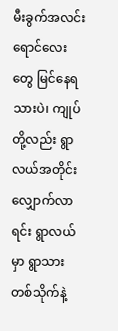မီးခွက်အလင်းရောင်လေးတွေ မြင်နေရသားပဲ၊ ကျုပ်တို့လည်း ရွာလယ်အတိုင်းလျှောက်လာရင်း ရွာလယ်မှာ ရွာသားတစ်သိုက်နဲ့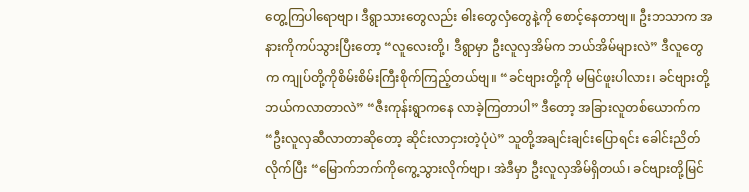တွေ့ကြပါရောဗျာ၊ ဒီရွာသားတွေလည်း ဓါးတွေလှံတွေနဲ့ကို စောင့်နေတာဗျ။ ဦးဘသာက အနားကိုကပ်သွားပြီးတော့ “လူလေးတို့၊ ဒီရွာမှာ ဦးလူလှအိမ်က ဘယ်အိမ်များလဲ” ဒီလူတွေက ကျုပ်တို့ကိုစိမ်းစိမ်းကြီးစိုက်ကြည့်တယ်ဗျ။ “ခင်ဗျားတို့ကို မမြင်ဖူးပါလား၊ ခင်ဗျားတို့ ဘယ်ကလာတာလဲ” “ဇီးကုန်းရွာကနေ လာခဲ့ကြတာပါ” ဒီတော့ အခြားလူတစ်ယောက်က “ဦးလူလှဆီလာတာဆိုတော့ ဆိုင်းလာငှားတဲ့ပုံပဲ” သူတို့အချင်းချင်းပြောရင်း ခေါင်းညိတ်လိုက်ပြီး “မြောက်ဘက်ကိုကွေ့သွားလိုက်ဗျာ၊ အဲဒီမှာ ဦးလူလှအိမ်ရှိတယ်၊ ခင်ဗျားတို့မြင်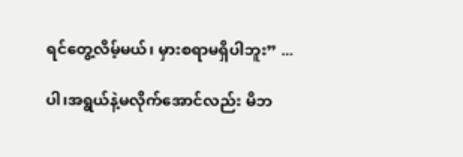ရင်တွေ့လိမ့်မယ်၊ မှားစရာမရှိပါဘူး” ...

ပါ၊အရွယ်နဲ့မလိုက်အောင်လည်း မိဘ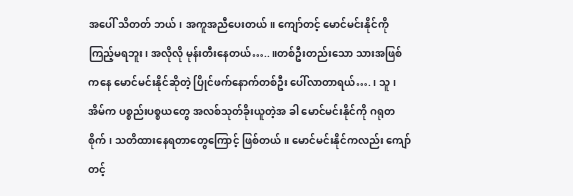အပေါ် သိတတ် ဘယ်၊ အကူအညီပေးတယ်။ ကျော်တင့် မောင်မင်းနိုင်ကို ကြည့်မရဘူး၊ အလိုလို မုန်းတီးနေတယ်…..။တစ်ဦးတည်းသော သားအဖြစ်ကနေ မောင်မင်းနိုင်ဆိုတဲ့ ပြိုင်ဖက်နောက်တစ်ဦး ပေါ်လာတာရယ်….၊ သူ၊ အိမ်က ပစ္စည်းပစ္စယတွေ အလစ်သုတ်ခိုးယူတဲ့အ ခါ မောင်မင်းနိုင်ကို ဂရုတစိုက်၊ သတိထားနေရတာတွေကြောင့် ဖြစ်တယ်။ မောင်မင်းနိုင်ကလည်း ကျော်တင့်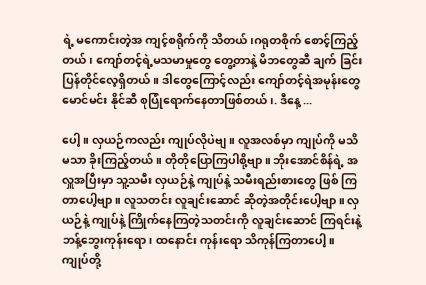ရဲ့ မကောင်းတဲ့အ ကျင့်စရိုက်ကို သိတယ်၊ဂရုတစိုက် စောင့်ကြည့်တယ်၊ ကျော်တင့်ရဲ့မသမာမှုတွေ တွေ့တာနဲ့ မိဘတွေဆီ ချက် ခြင်းပြန်တိုင်လေ့ရှိတယ်။ ဒါတွေကြောင့်လည်း ကျော်တင့်ရဲအမုန်းတွေ မောင်မင်း နိုင်ဆီ စုပြုံရောက်နေတာဖြစ်တယ်၊. ဒီနေ့ ...

ပေါ့။ လှယဉ်ကလည်း ကျုပ်လိုပဲဗျ။ လူအလစ်မှာ ကျုပ်ကို မသိ မသာ ခိုးကြည့်တယ်။ တိုတိုပြောကြပါစို့ဗျာ။ ဘိုးအောင်စိန်ရဲ့ အလှူအပြီးမှာ သူ့သမီး လှယဉ်နဲ့ ကျုပ်နဲ့ သမီးရည်းစားတွေ ဖြစ် ကြတာပေါ့ဗျာ။ လူသတင်း လူချင်းဆောင် ဆိုတဲ့အတိုင်းပေါ့ဗျာ။ လှယဉ်နဲ့ ကျုပ်နဲ့ ကြိုက်နေကြတဲ့သတင်းကို လူချင်းဆောင် ကြရင်းနဲ့ ဘန့်ဘွေးကုန်းရော၊ ထနောင်း ကုန်းရော သိကုန်ကြတာပေါ့။ ကျုပ်တို့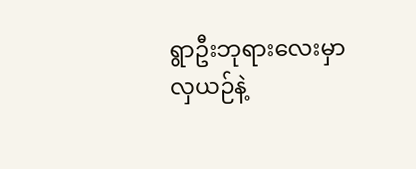ရွာဦးဘုရားလေးမှာ လှယဉ်နဲ့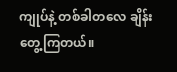ကျုပ်နဲ့ တစ်ခါတလေ ချိန်းတွေ့ကြတယ်။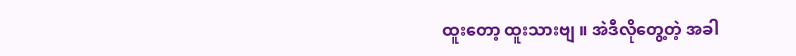ထူးတော့ ထူးသားဗျ ။ အဲဒီလိုတွေ့တဲ့ အခါ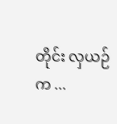တိုင်း လှယဉ်က ...